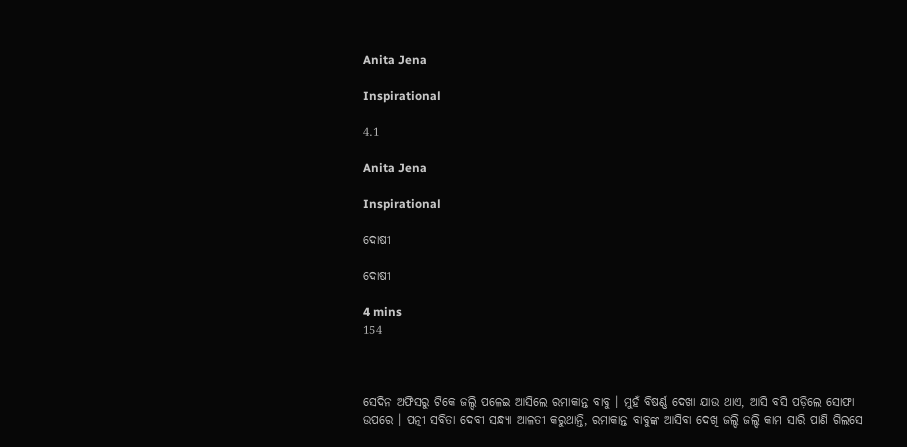Anita Jena

Inspirational

4.1

Anita Jena

Inspirational

ଦୋଷୀ

ଦୋଷୀ

4 mins
154



ସେଦିନ ଅଫିସରୁ ଟିକେ ଜଲ୍ଦି ପଳେଇ ଆସିଲେ ରମାକାନ୍ତ ବାବୁ । ମୁହଁ ବିଷର୍ଣ୍ଣ ଦେଖା ଯାଉ ଥାଏ, ଆସି ବସି ପଡ଼ିଲେ ସୋଫା ଉପରେ । ପତ୍ନୀ ସବିତା ଦେବୀ ସନ୍ଧ୍ୟା ଆଳତୀ କରୁଥାନ୍ତି, ରମାକାନ୍ତ ବାବୁଙ୍କ ଆସିବା ଦେଖି ଜଲ୍ଦି ଜଲ୍ଦି କାମ ସାରି ପାଣି ଗିଲସେ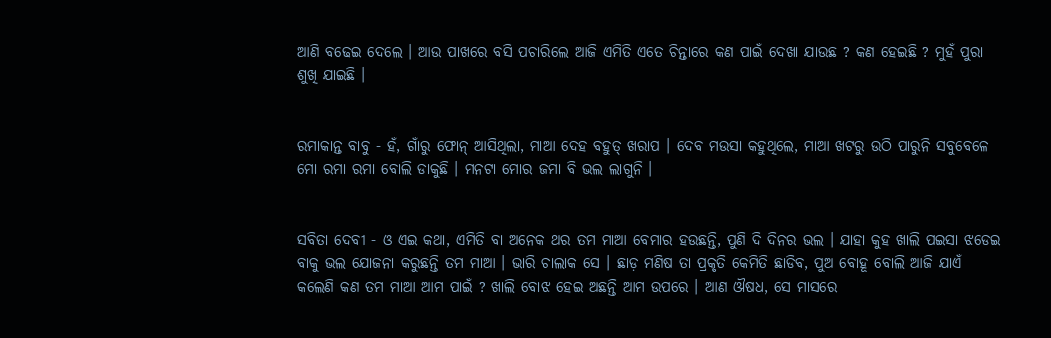ଆଣି ବଢେଇ ଦେଲେ । ଆଉ ପାଖରେ ବସି ପଚାରିଲେ ଆଜି ଏମିତି ଏତେ ଚିନ୍ତାରେ କଣ ପାଇଁ ଦେଖା ଯାଉଛ ? କଣ ହେଇଛି ? ମୁହଁ ପୁରା ଶୁଖି ଯାଇଛି ।


ରମାକାନ୍ତ ବାବୁ - ହଁ, ଗାଁରୁ ଫୋନ୍ ଆସିଥିଲା, ମାଆ ଦେହ ବହୁତ୍ ଖରାପ । ଦେବ ମଉସା କହୁଥିଲେ, ମାଆ ଖଟରୁ ଉଠି ପାରୁନି ସବୁବେଳେ ମୋ ରମା ରମା ବୋଲି ଡାକୁଛି । ମନଟା ମୋର ଜମା ବି ଭଲ ଲାଗୁନି ।


ସବିତା ଦେବୀ - ଓ ଏଇ କଥା, ଏମିତି ବା ଅନେକ ଥର ତମ ମାଆ ବେମାର ହଉଛନ୍ତି, ପୁଣି ଦି ଦିନର ଭଲ । ଯାହା କୁହ ଖାଲି ପଇସା ଝଡେଇ ବାକୁ ଭଲ ଯୋଜନା କରୁଛନ୍ତି ତମ ମାଆ । ଭାରି ଚାଲାକ ସେ । ଛାଡ଼ ମଣିଷ ତା ପ୍ରକୃତି କେମିତି ଛାଡିବ, ପୁଅ ବୋହୂ ବୋଲି ଆଜି ଯାଏଁ କଲେଣି କଣ ତମ ମାଆ ଆମ ପାଇଁ ? ଖାଲି ବୋଝ ହେଇ ଅଛନ୍ତି ଆମ ଉପରେ । ଆଣ ଔଷଧ, ସେ ମାସରେ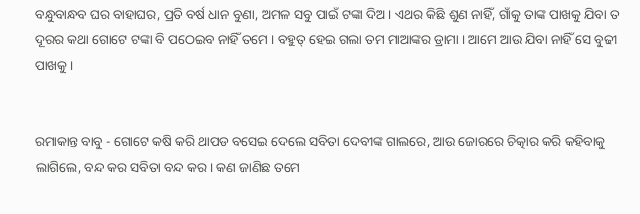ବନ୍ଧୁବାନ୍ଧବ ଘର ବାହାଘର, ପ୍ରତି ବର୍ଷ ଧାନ ବୁଣା, ଅମଳ ସବୁ ପାଇଁ ଟଙ୍କା ଦିଅ । ଏଥର କିଛି ଶୁଣ ନାହିଁ, ଗାଁକୁ ତାଙ୍କ ପାଖକୁ ଯିବା ତ ଦୂରର କଥା ଗୋଟେ ଟଙ୍କା ବି ପଠେଇବ ନାହିଁ ତମେ । ବହୁତ୍ ହେଇ ଗଲା ତମ ମାଆଙ୍କର ଡ୍ରାମା । ଆମେ ଆଉ ଯିବା ନାହିଁ ସେ ବୁଢୀ ପାଖକୁ ।


ରମାକାନ୍ତ ବାବୁ - ଗୋଟେ କଷି କରି ଥାପଡ ବସେଇ ଦେଲେ ସବିତା ଦେବୀଙ୍କ ଗାଲରେ, ଆଉ ଜୋରରେ ଚିତ୍କାର କରି କହିବାକୁ ଲାଗିଲେ, ବନ୍ଦ କର ସବିତା ବନ୍ଦ କର । କଣ ଜାଣିଛ ତମେ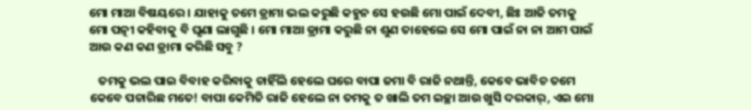ମୋ ମାଆ ବିଷୟରେ । ଯାହାକୁ ତମେ ଡ୍ରାମା ଭଲ କରୁଛି କହୁନ ସେ ହଉଛି ମୋ ପାଇଁ ଦେବୀ, ଛିଃ ଆଜି ତମକୁ ମୋ ପତ୍ନୀ କହିବାକୁ ବି ଘୃଣା ଲାଗୁଛି । ମୋ ମାଆ ଡ୍ରାମା କରୁଛି ନା ଶୁଣ ତାହେଲେ ସେ ମୋ ପାଇଁ ନା ନା ଆମ ପାଇଁ ଆଉ କଣ କଣ ଡ୍ରାମା କରିଛି ସବୁ ?

   ତମକୁ ଭଲ ପାଇ ବିବାହ କରିବାକୁ ଚାହିଁଲି ହେଲେ ଘରେ ବାପା ଜମା ବି ରାଜି ନଥାନ୍ତି, କେବେ ଭାବିଚ ତମେ କେବେ ପଚାରିଛ ମତେ! ବାପା କେମିତି ରାଜି ହେଲେ ନା ତମକୁ ତ ଖାଲି ତମ ଇଚ୍ଛା ଆଉ ଖୁସି ଦରକାର୍, ଏଇ ମୋ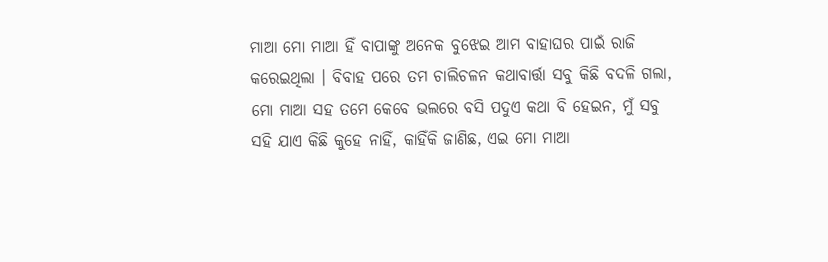ମାଆ ମୋ ମାଆ ହିଁ ବାପାଙ୍କୁ ଅନେକ ବୁଝେଇ ଆମ ବାହାଘର ପାଇଁ ରାଜି କରେଇଥିଲା । ବିବାହ ପରେ ତମ ଚାଲିଚଳନ କଥାବାର୍ତ୍ତା ସବୁ କିଛି ବଦଳି ଗଲା, ମୋ ମାଆ ସହ ତମେ କେବେ ଭଲରେ ବସି ପଦୁଏ କଥା ବି ହେଇନ, ମୁଁ ସବୁ ସହି ଯାଏ କିଛି କୁହେ ନାହିଁ, କାହିଁକି ଜାଣିଛ, ଏଇ ମୋ ମାଆ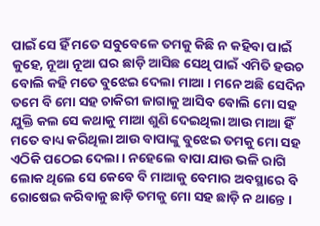ପାଇଁ ସେ ହିଁ ମତେ ସବୁବେଳେ ତମକୁ କିଛି ନ କହିବା ପାଇଁ କୁହେ, ନୂଆ ନୂଆ ଘର ଛାଡ଼ି ଆସିଛ ସେଥି ପାଇଁ ଏମିତି ହଉଚ ବୋଲି କହି ମତେ ବୁଝେଇ ଦେଲା ମାଆ । ମନେ ଅଛି ସେଦିନ ତମେ ବି ମୋ ସହ ଚାକିରୀ ଜାଗାକୁ ଆସିବ ବୋଲି ମୋ ସହ ଯୁକ୍ତି କଲ ସେ କଥାକୁ ମାଆ ଶୁଣି ଦେଇଥିଲା ଆଉ ମାଆ ହିଁ ମତେ ବାଧ୍ୟ କରିଥିଲା ଆଉ ବାପାଙ୍କୁ ବୁଝେଇ ତମକୁ ମୋ ସହ ଏଠିକି ପଠେଇ ଦେଲା । ନହେଲେ ବାପା ଯାଉ ଭଳି ରାଗି ଲୋକ ଥିଲେ ସେ କେବେ ବି ମାଆକୁ ବେମାର ଅବସ୍ଥାରେ ବି ରୋଷେଇ କରିବାକୁ ଛାଡ଼ି ତମକୁ ମୋ ସହ ଛାଡ଼ି ନ ଥାନ୍ତେ ।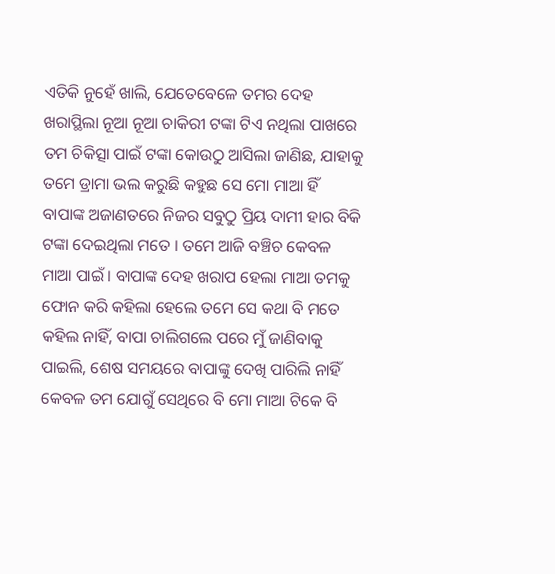ଏତିକି ନୁହେଁ ଖାଲି, ଯେତେବେଳେ ତମର ଦେହ ଖରାପ୍ଥିଲା ନୂଆ ନୂଆ ଚାକିରୀ ଟଙ୍କା ଟିଏ ନଥିଲା ପାଖରେ ତମ ଚିକିତ୍ସା ପାଇଁ ଟଙ୍କା କୋଉଠୁ ଆସିଲା ଜାଣିଛ, ଯାହାକୁ ତମେ ଡ୍ରାମା ଭଲ କରୁଛି କହୁଛ ସେ ମୋ ମାଆ ହିଁ ବାପାଙ୍କ ଅଜାଣତରେ ନିଜର ସବୁଠୁ ପ୍ରିୟ ଦାମୀ ହାର ବିକି ଟଙ୍କା ଦେଇଥିଲା ମତେ । ତମେ ଆଜି ବଞ୍ଚିଚ କେବଳ ମାଆ ପାଇଁ । ବାପାଙ୍କ ଦେହ ଖରାପ ହେଲା ମାଆ ତମକୁ ଫୋନ କରି କହିଲା ହେଲେ ତମେ ସେ କଥା ବି ମତେ କହିଲ ନାହିଁ, ବାପା ଚାଲିଗଲେ ପରେ ମୁଁ ଜାଣିବାକୁ ପାଇଲି, ଶେଷ ସମୟରେ ବାପାଙ୍କୁ ଦେଖି ପାରିଲି ନାହିଁ କେବଳ ତମ ଯୋଗୁଁ ସେଥିରେ ବି ମୋ ମାଆ ଟିକେ ବି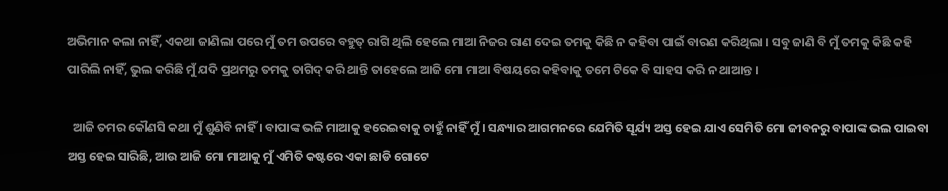ଅଭିମାନ କଲା ନାହିଁ, ଏକଥା ଜାଣିଲା ପରେ ମୁଁ ତମ ଉପରେ ବହୁତ୍ ରାଗି ଥିଲି ହେଲେ ମାଆ ନିଜର ରାଣ ଦେଇ ତମକୁ କିଛି ନ କହିବା ପାଇଁ ବାରଣ କରିଥିଲା । ସବୁ ଜାଣି ବି ମୁଁ ତମକୁ କିଛି କହି ପାରିଲି ନାହିଁ, ଭୁଲ କରିଛି ମୁଁ ଯଦି ପ୍ରଥମରୁ ତମକୁ ତାଗିଦ୍ କରି ଥାନ୍ତି ତାହେଲେ ଆଜି ମୋ ମାଆ ବିଷୟରେ କହିବାକୁ ତମେ ଟିକେ ବି ସାହସ କରି ନ ଥାଆନ୍ତ ।

  ଆଜି ତମର କୌଣସି କଥା ମୁଁ ଶୁଣିବି ନାହିଁ । ବାପାଙ୍କ ଭଳି ମାଆକୁ ହରେଇବାକୁ ଚାହୁଁ ନାହିଁ ମୁଁ । ସନ୍ଧ୍ୟାର ଆଗମନରେ ଯେମିତି ସୂର୍ଯ୍ୟ ଅସ୍ତ ହେଇ ଯାଏ ସେମିତି ମୋ ଜୀବନରୁ ବାପାଙ୍କ ଭଲ ପାଇବା ଅସ୍ତ ହେଇ ସାରିଛି, ଆଉ ଆଜି ମୋ ମାଆକୁ ମୁଁ ଏମିତି କଷ୍ଟରେ ଏକା ଛାଡି ଗୋଟେ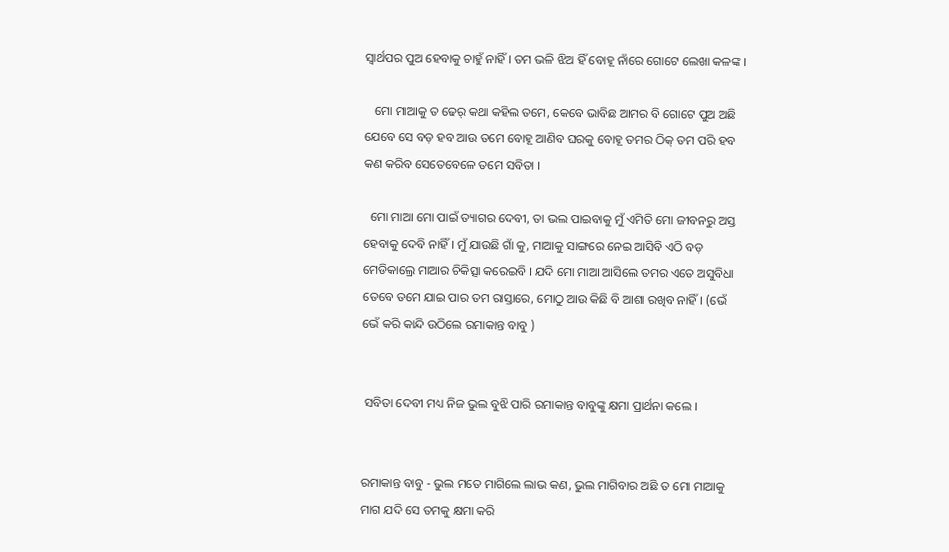ସ୍ୱାର୍ଥପର ପୁଅ ହେବାକୁ ଚାହୁଁ ନାହିଁ । ତମ ଭଳି ଝିଅ ହିଁ ବୋହୂ ନାଁରେ ଗୋଟେ ଲେଖା କଳଙ୍କ ।

   ମୋ ମାଆକୁ ତ ଢେର୍ କଥା କହିଲ ତମେ, କେବେ ଭାବିଛ ଆମର ବି ଗୋଟେ ପୁଅ ଅଛି ଯେବେ ସେ ବଡ଼ ହବ ଆଉ ତମେ ବୋହୂ ଆଣିବ ଘରକୁ ବୋହୂ ତମର ଠିକ୍ ତମ ପରି ହବ କଣ କରିବ ସେତେବେଳେ ତମେ ସବିତା ।

  ମୋ ମାଆ ମୋ ପାଇଁ ତ୍ୟାଗର ଦେବୀ, ତା ଭଲ ପାଇବାକୁ ମୁଁ ଏମିତି ମୋ ଜୀବନରୁ ଅସ୍ତ ହେବାକୁ ଦେବି ନାହିଁ । ମୁଁ ଯାଉଛି ଗାଁ କୁ, ମାଆକୁ ସାଙ୍ଗରେ ନେଇ ଆସିବି ଏଠି ବଡ଼ ମେଡିକାଲ୍ରେ ମାଆର ଚିକିତ୍ସା କରେଇବି । ଯଦି ମୋ ମାଆ ଆସିଲେ ତମର ଏତେ ଅସୁବିଧା ତେବେ ତମେ ଯାଇ ପାର ତମ ରାସ୍ତାରେ, ମୋଠୁ ଆଉ କିଛି ବି ଆଶା ରଖିବ ନାହିଁ । (ଭେଁ ଭେଁ କରି କାନ୍ଦି ଉଠିଲେ ରମାକାନ୍ତ ବାବୁ )


 ସବିତା ଦେବୀ ମଧ୍ୟ ନିଜ ଭୁଲ ବୁଝି ପାରି ରମାକାନ୍ତ ବାବୁଙ୍କୁ କ୍ଷମା ପ୍ରାର୍ଥନା କଲେ ।


ରମାକାନ୍ତ ବାବୁ - ଭୁଲ ମତେ ମାଗିଲେ ଲାଭ କଣ, ଭୁଲ ମାଗିବାର ଅଛି ତ ମୋ ମାଆକୁ ମାଗ ଯଦି ସେ ତମକୁ କ୍ଷମା କରି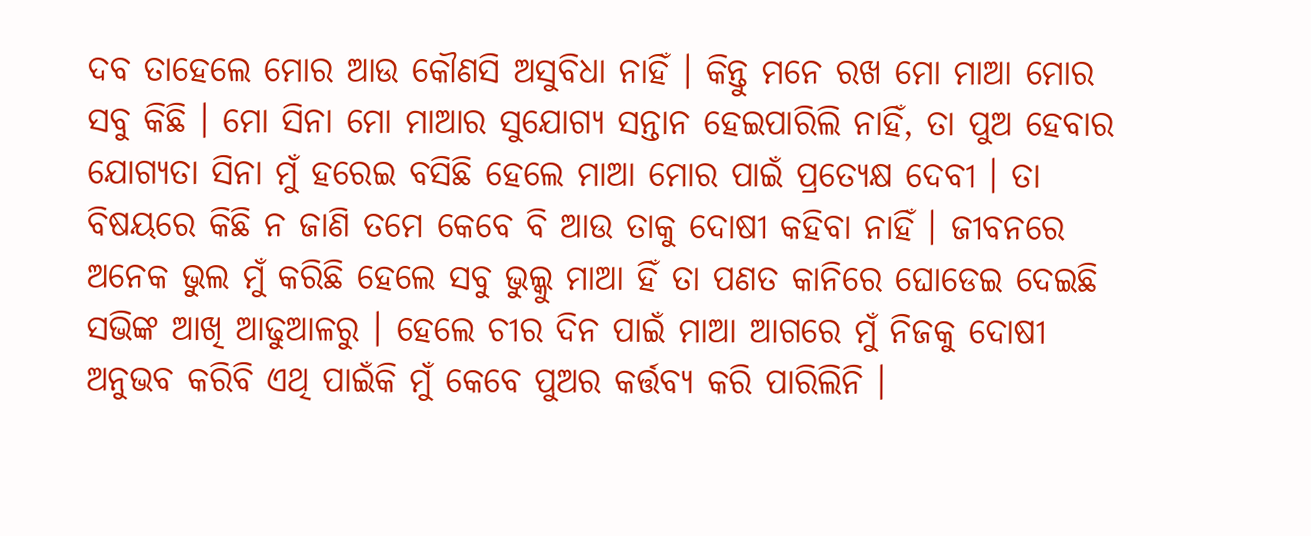ଦବ ତାହେଲେ ମୋର ଆଉ କୌଣସି ଅସୁବିଧା ନାହିଁ । କିନ୍ତୁ ମନେ ରଖ ମୋ ମାଆ ମୋର ସବୁ କିଛି । ମୋ ସିନା ମୋ ମାଆର ସୁଯୋଗ୍ୟ ସନ୍ତାନ ହେଇପାରିଲି ନାହିଁ, ତା ପୁଅ ହେବାର ଯୋଗ୍ୟତା ସିନା ମୁଁ ହରେଇ ବସିଛି ହେଲେ ମାଆ ମୋର ପାଇଁ ପ୍ରତ୍ୟେକ୍ଷ ଦେବୀ । ତା ବିଷୟରେ କିଛି ନ ଜାଣି ତମେ କେବେ ବି ଆଉ ତାକୁ ଦୋଷୀ କହିବା ନାହିଁ । ଜୀବନରେ ଅନେକ ଭୁଲ ମୁଁ କରିଛି ହେଲେ ସବୁ ଭୁଲ୍କୁ ମାଆ ହିଁ ତା ପଣତ କାନିରେ ଘୋଡେଇ ଦେଇଛି ସଭିଙ୍କ ଆଖି ଆଢୁଆଳରୁ । ହେଲେ ଚୀର ଦିନ ପାଇଁ ମାଆ ଆଗରେ ମୁଁ ନିଜକୁ ଦୋଷୀ ଅନୁଭବ କରିବି ଏଥି ପାଇଁକି ମୁଁ କେବେ ପୁଅର କର୍ତ୍ତବ୍ୟ କରି ପାରିଲିନି ।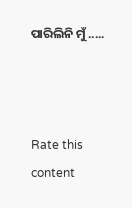ପାରିଲିନି ମୁଁ .....



Rate this content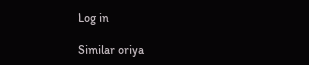Log in

Similar oriya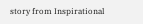story from Inspirational